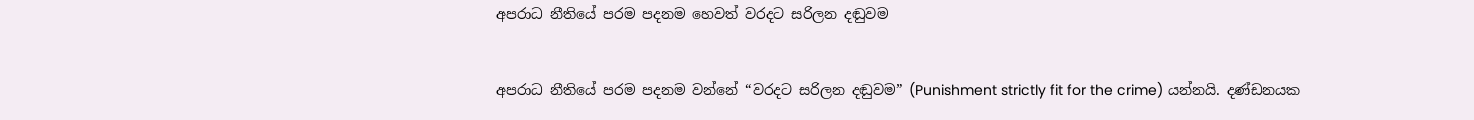අපරාධ නීතියේ පරම පදනම හෙවත් වරදට සරිලන දඬුවම


අපරාධ නීතියේ පරම පදනම වන්නේ “වරදට සරිලන දඬුවම” (Punishment strictly fit for the crime) යන්නයි. දණ්ඩනයක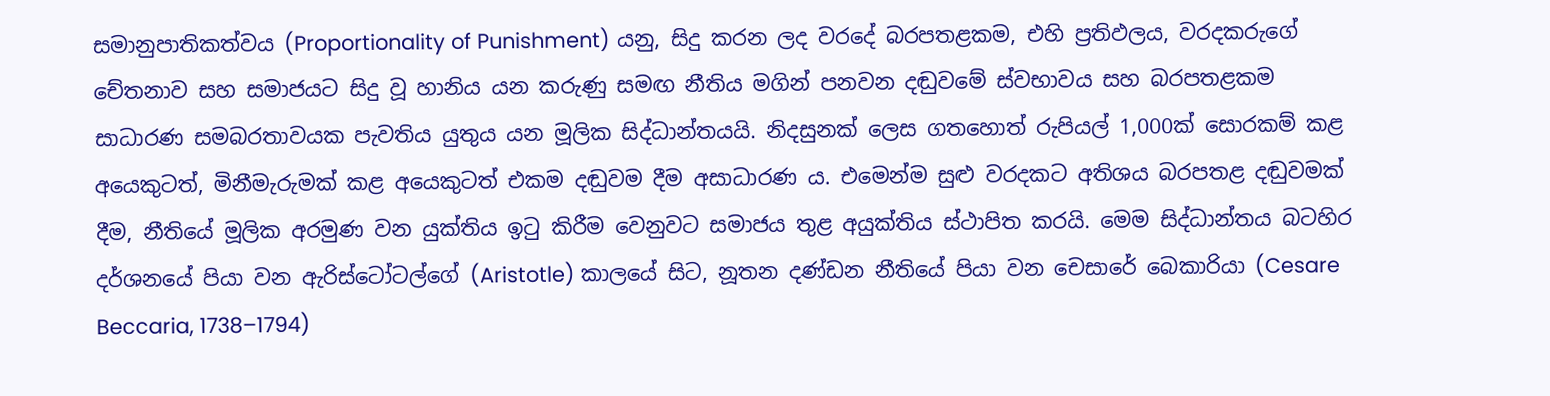සමානුපාතිකත්වය (Proportionality of Punishment) යනු, සිදු කරන ලද වරදේ බරපතළකම, එහි ප්‍රතිඵලය, වරදකරුගේ චේතනාව සහ සමාජයට සිදු වූ හානිය යන කරුණු සමඟ නීතිය මගින් පනවන දඬුවමේ ස්වභාවය සහ බරපතළකම සාධාරණ සමබරතාවයක පැවතිය යුතුය යන මූලික සිද්ධාන්තයයි. නිදසුනක් ලෙස ගතහොත් රුපියල් 1,000ක් සොරකම් කළ අයෙකුටත්, මිනීමැරුමක් කළ අයෙකුටත් එකම දඬුවම දීම අසාධාරණ ය. එමෙන්ම සුළු වරදකට අතිශය බරපතළ දඬුවමක් දීම, නීතියේ මූලික අරමුණ වන යුක්තිය ඉටු කිරීම වෙනුවට සමාජය තුළ අයුක්තිය ස්ථාපිත කරයි. මෙම සිද්ධාන්තය බටහිර දර්ශනයේ පියා වන ඇරිස්ටෝටල්ගේ (Aristotle) කාලයේ සිට, නූතන දණ්ඩන නීතියේ පියා වන චෙසාරේ බෙකාරියා (Cesare Beccaria, 1738–1794)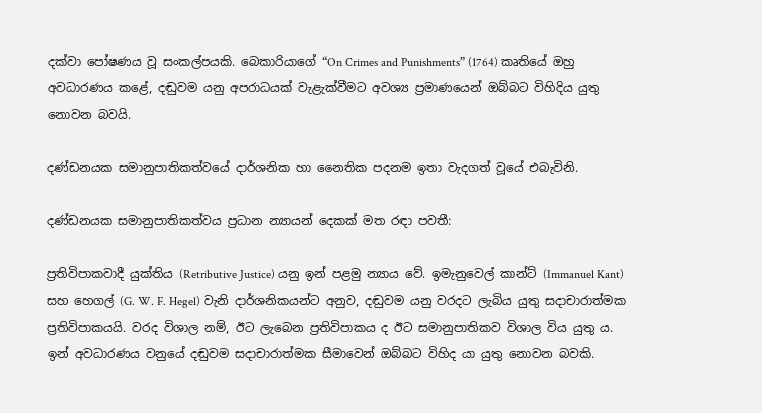දක්වා පෝෂණය වූ සංකල්පයකි. බෙකාරියාගේ “On Crimes and Punishments” (1764) කෘතියේ ඔහු අවධාරණය කළේ, දඬුවම යනු අපරාධයක් වැළැක්වීමට අවශ්‍ය ප්‍රමාණයෙන් ඔබ්බට විහිදිය යුතු නොවන බවයි.

දණ්ඩනයක සමානුපාතිකත්වයේ දාර්ශනික හා නෛතික පදනම ඉතා වැදගත් වූයේ එබැවිනි.

දණ්ඩනයක සමානුපාතිකත්වය ප්‍රධාන න්‍යායන් දෙකක් මත රඳා පවතී:

ප්‍රතිවිපාකවාදී යුක්තිය (Retributive Justice) යනු ඉන් පළමු න්‍යාය වේ. ඉමැනුවෙල් කාන්ට් (Immanuel Kant) සහ හෙගල් (G. W. F. Hegel) වැනි දාර්ශනිකයන්ට අනුව, දඬුවම යනු වරදට ලැබිය යුතු සදාචාරාත්මක ප්‍රතිවිපාකයයි. වරද විශාල නම්, ඊට ලැබෙන ප්‍රතිවිපාකය ද ඊට සමානුපාතිකව විශාල විය යුතු ය. ඉන් අවධාරණය වනුයේ දඬුවම සදාචාරාත්මක සීමාවෙන් ඔබ්බට විහිද යා යුතු නොවන බවකි.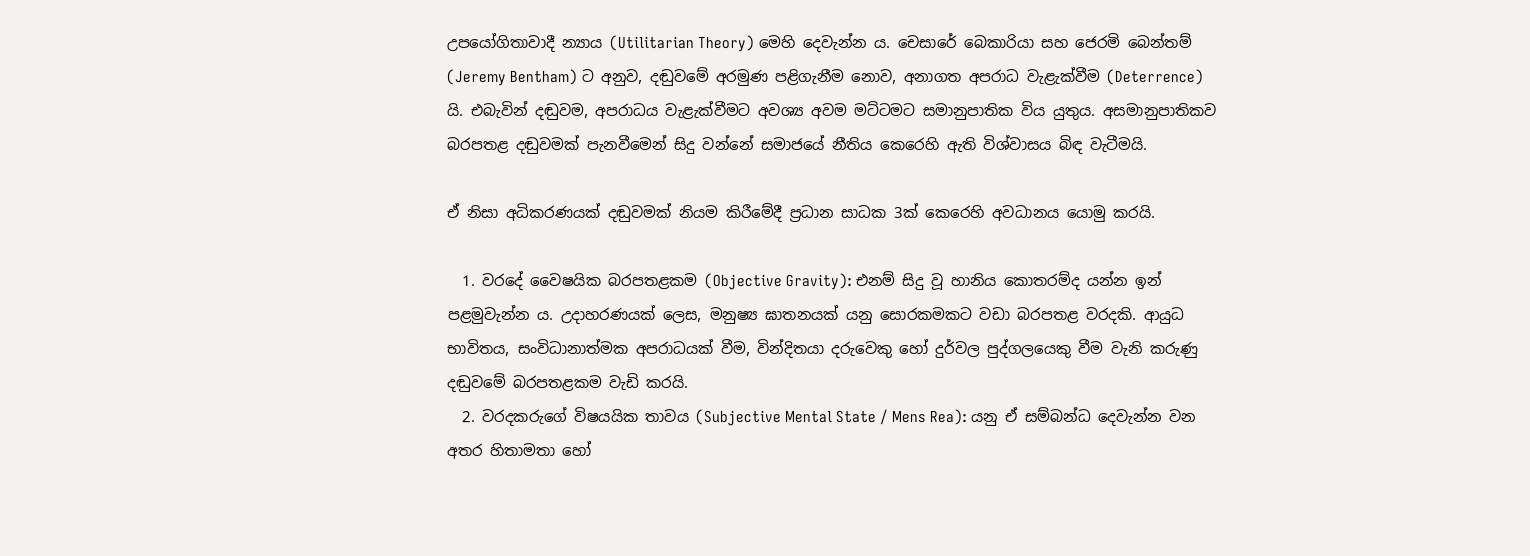උපයෝගිතාවාදී න්‍යාය (Utilitarian Theory) මෙහි දෙවැන්න ය. චෙසාරේ බෙකාරියා සහ ජෙරමි බෙන්තම් (Jeremy Bentham) ට අනුව, දඬුවමේ අරමුණ පළිගැනීම නොව, අනාගත අපරාධ වැළැක්වීම (Deterrence) යි. එබැවින් දඬුවම, අපරාධය වැළැක්වීමට අවශ්‍ය අවම මට්ටමට සමානුපාතික විය යුතුය. අසමානුපාතිකව බරපතළ දඬුවමක් පැනවීමෙන් සිදු වන්නේ සමාජයේ නීතිය කෙරෙහි ඇති විශ්වාසය බිඳ වැටීමයි.

ඒ නිසා අධිකරණයක් දඬුවමක් නියම කිරීමේදී ප්‍රධාන සාධක 3ක් කෙරෙහි අවධානය යොමු කරයි.

  1. වරදේ වෛෂයික බරපතළකම (Objective Gravity): එනම් සිදු වූ හානිය කොතරම්ද යන්න ඉන් පළමුවැන්න ය. උදාහරණයක් ලෙස, මනුෂ්‍ය ඝාතනයක් යනු සොරකමකට වඩා බරපතළ වරදකි. ආයුධ භාවිතය, සංවිධානාත්මක අපරාධයක් වීම, වින්දිතයා දරුවෙකු හෝ දුර්වල පුද්ගලයෙකු වීම වැනි කරුණු දඬුවමේ බරපතළකම වැඩි කරයි.
  2. වරදකරුගේ විෂයයික තාවය (Subjective Mental State / Mens Rea): යනු ඒ සම්බන්ධ දෙවැන්න වන අතර හිතාමතා හෝ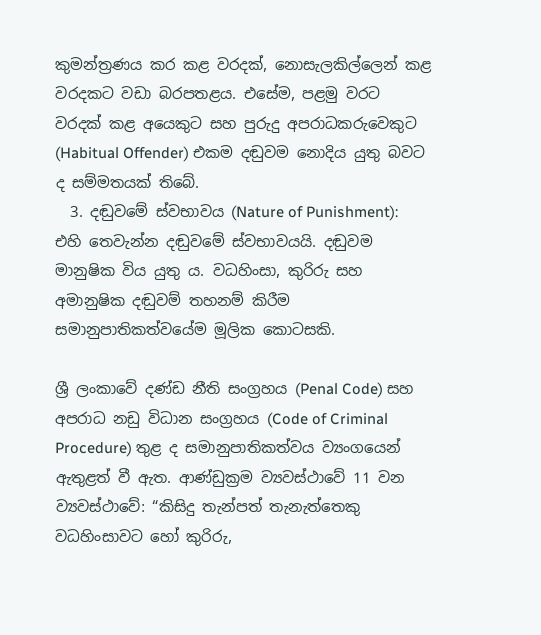කුමන්ත්‍රණය කර කළ වරදක්, නොසැලකිල්ලෙන් කළ වරදකට වඩා බරපතළය. එසේම, පළමු වරට වරදක් කළ අයෙකුට සහ පුරුදු අපරාධකරුවෙකුට (Habitual Offender) එකම දඬුවම නොදිය යුතු බවට ද සම්මතයක් තිබේ.
  3. දඬුවමේ ස්වභාවය (Nature of Punishment): එහි තෙවැන්න දඬුවමේ ස්වභාවයයි. දඬුවම මානුෂික විය යුතු ය. වධහිංසා, කුරිරු සහ අමානුෂික දඬුවම් තහනම් කිරීම සමානුපාතිකත්වයේම මූලික කොටසකි.

ශ්‍රී ලංකාවේ දණ්ඩ නීති සංග්‍රහය (Penal Code) සහ අපරාධ නඩු විධාන සංග්‍රහය (Code of Criminal Procedure) තුළ ද සමානුපාතිකත්වය ව්‍යංගයෙන් ඇතුළත් වී ඇත. ආණ්ඩුක්‍රම ව්‍යවස්ථාවේ 11 වන ව්‍යවස්ථාවේ: “කිසිදු තැන්පත් තැනැත්තෙකු වධහිංසාවට හෝ කුරිරු,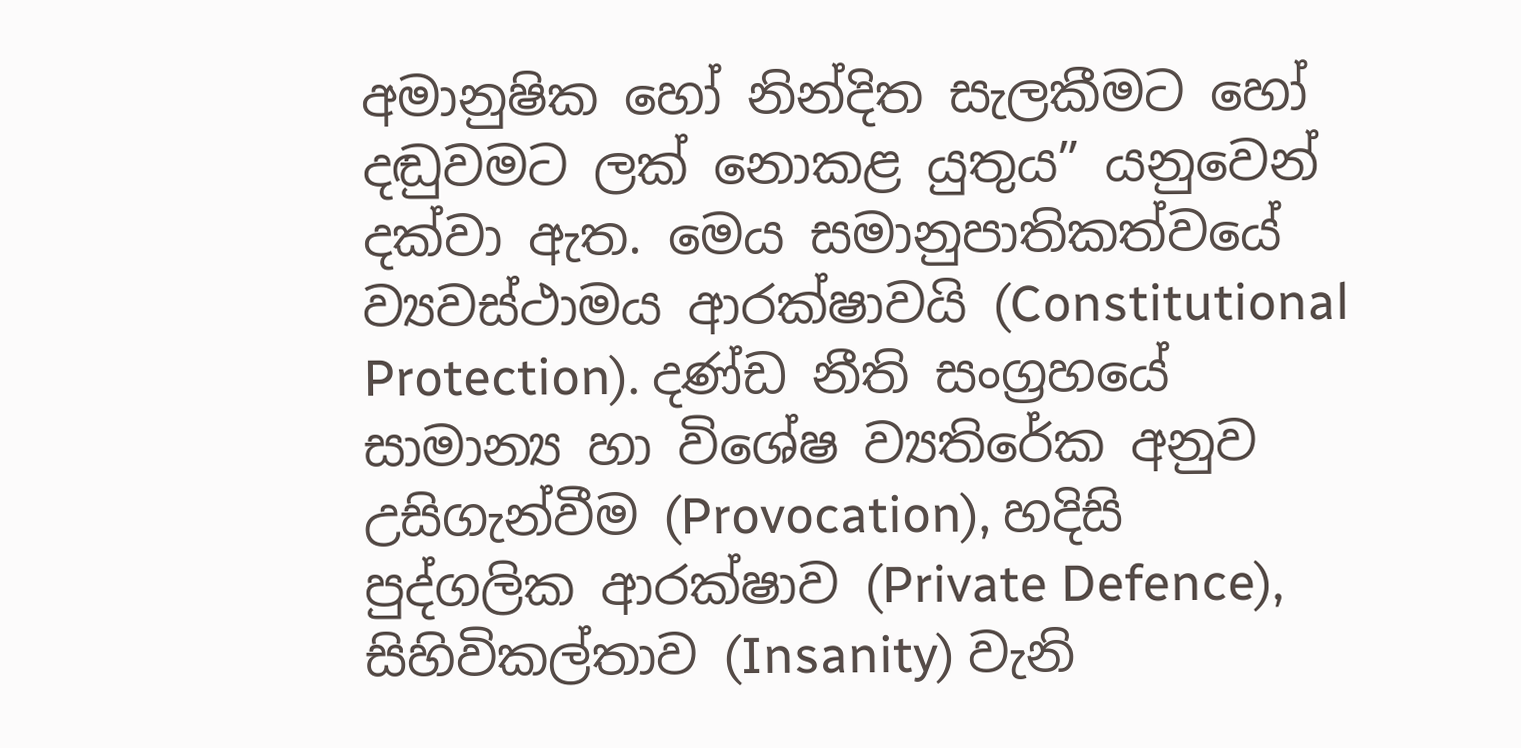අමානුෂික හෝ නින්දිත සැලකීමට හෝ දඬුවමට ලක් නොකළ යුතුය” යනුවෙන් දක්වා ඇත. මෙය සමානුපාතිකත්වයේ ව්‍යවස්ථාමය ආරක්ෂාවයි (Constitutional Protection). දණ්ඩ නීති සංග්‍රහයේ සාමාන්‍ය හා විශේෂ ව්‍යතිරේක අනුව උසිගැන්වීම (Provocation), හදිසි පුද්ගලික ආරක්ෂාව (Private Defence), සිහිවිකල්තාව (Insanity) වැනි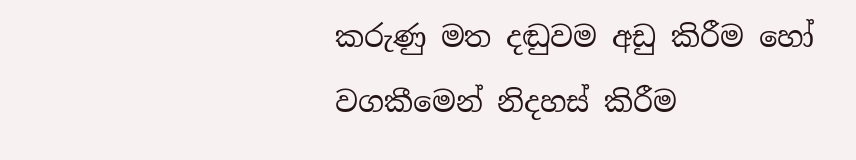කරුණු මත දඬුවම අඩු කිරීම හෝ වගකීමෙන් නිදහස් කිරීම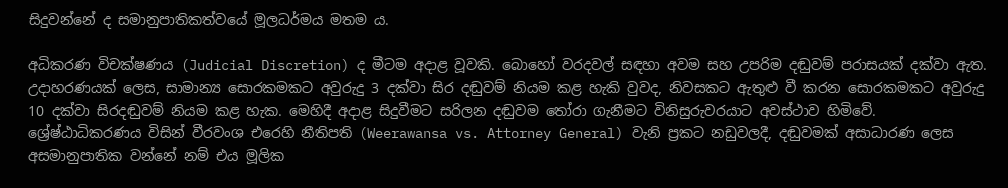සිදුවන්නේ ද සමානුපාතිකත්වයේ මූලධර්මය මතම ය.

අධිකරණ විචක්ෂණය (Judicial Discretion) ද මීටම අදාළ වූවකි. බොහෝ වරදවල් සඳහා අවම සහ උපරිම දඬුවම් පරාසයක් දක්වා ඇත. උදාහරණයක් ලෙස, සාමාන්‍ය සොරකමකට අවුරුදු 3 දක්වා සිර දඬුවම් නියම කළ හැකි වුවද, නිවසකට ඇතුළු වී කරන සොරකමකට අවුරුදු 10 දක්වා සිරදඬුවම් නියම කළ හැක. මෙහිදී අදාළ සිදුවීමට සරිලන දඬුවම තෝරා ගැනීමට විනිසුරුවරයාට අවස්ථාව හිමිවේ. ශ්‍රේෂ්ඨාධිකරණය විසින් වීරවංශ එරෙහි නීතිපති (Weerawansa vs. Attorney General) වැනි ප්‍රකට නඩුවලදී, දඬුවමක් අසාධාරණ ලෙස අසමානුපාතික වන්නේ නම් එය මූලික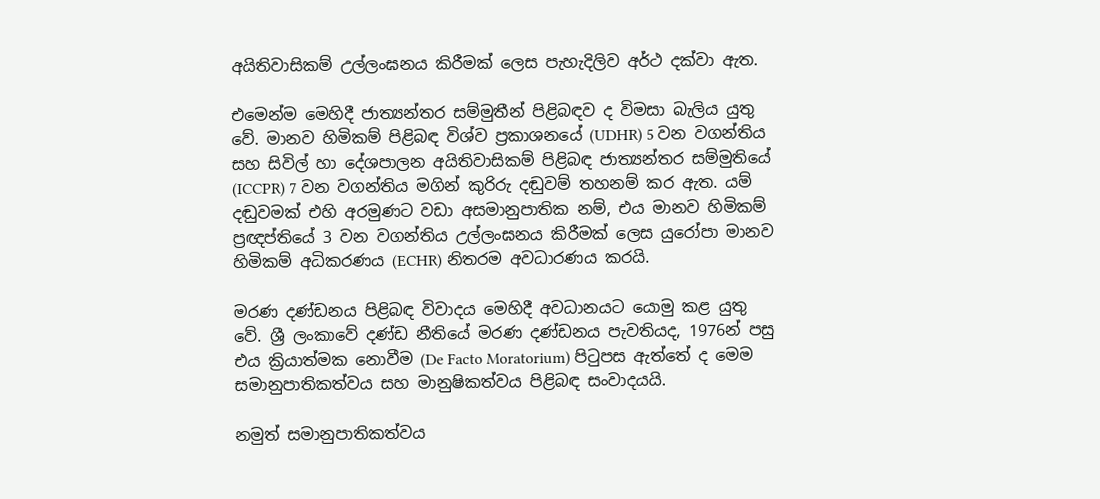අයිතිවාසිකම් උල්ලංඝනය කිරීමක් ලෙස පැහැදිලිව අර්ථ දක්වා ඇත.

එමෙන්ම මෙහිදී ජාත්‍යන්තර සම්මුතීන් පිළිබඳව ද විමසා බැලිය යුතු වේ. මානව හිමිකම් පිළිබඳ විශ්ව ප්‍රකාශනයේ (UDHR) 5 වන වගන්තිය සහ සිවිල් හා දේශපාලන අයිතිවාසිකම් පිළිබඳ ජාත්‍යන්තර සම්මුතියේ (ICCPR) 7 වන වගන්තිය මගින් කුරිරු දඬුවම් තහනම් කර ඇත. යම් දඬුවමක් එහි අරමුණට වඩා අසමානුපාතික නම්, එය මානව හිමිකම් ප්‍රඥප්තියේ 3 වන වගන්තිය උල්ලංඝනය කිරීමක් ලෙස යුරෝපා මානව හිමිකම් අධිකරණය (ECHR) නිතරම අවධාරණය කරයි.

මරණ දණ්ඩනය පිළිබඳ විවාදය මෙහිදී අවධානයට යොමු කළ යුතු වේ. ශ්‍රී ලංකාවේ දණ්ඩ නීතියේ මරණ දණ්ඩනය පැවතියද, 1976න් පසු එය ක්‍රියාත්මක නොවීම (De Facto Moratorium) පිටුපස ඇත්තේ ද මෙම සමානුපාතිකත්වය සහ මානුෂිකත්වය පිළිබඳ සංවාදයයි.

නමුත් සමානුපාතිකත්වය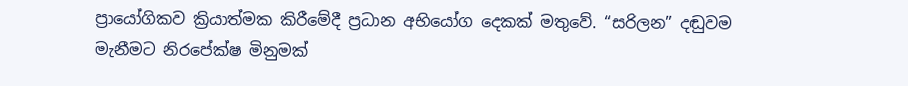ප්‍රායෝගිකව ක්‍රියාත්මක කිරීමේදී ප්‍රධාන අභියෝග දෙකක් මතුවේ. “සරිලන” දඬුවම මැනීමට නිරපේක්ෂ මිනුමක්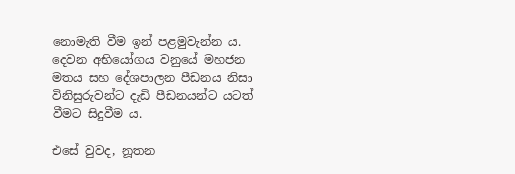නොමැති වීම ඉන් පළමුවැන්න ය. දෙවන අභියෝගය වනුයේ මහජන මතය සහ දේශපාලන පීඩනය නිසා විනිසුරුවන්ට දැඩි පීඩනයන්ට යටත් වීමට සිදුවීම ය.

එසේ වුවද, නූතන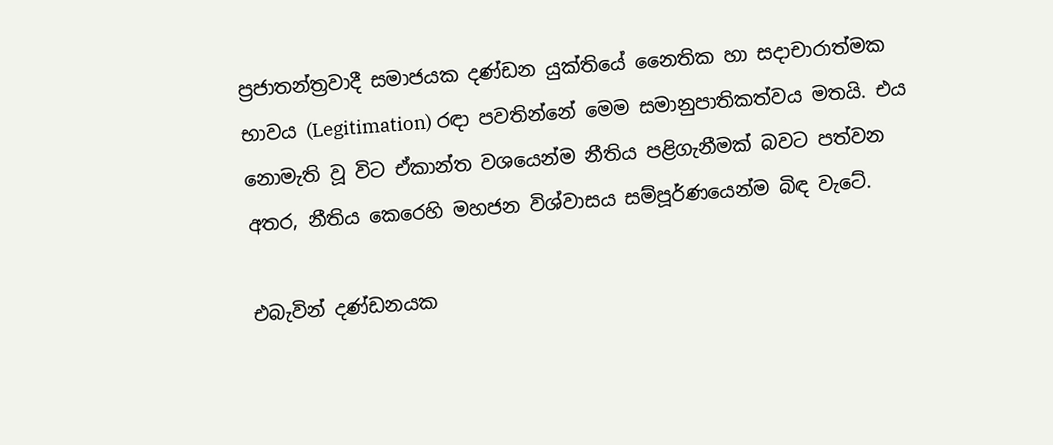ප්‍රජාතන්ත්‍රවාදී සමාජයක දණ්ඩන යුක්තියේ නෛතික හා සදාචාරාත්මක භාවය (Legitimation) රඳා පවතින්නේ මෙම සමානුපාතිකත්වය මතයි. එය නොමැති වූ විට ඒකාන්ත වශයෙන්ම නීතිය පළිගැනීමක් බවට පත්වන අතර, නීතිය කෙරෙහි මහජන විශ්වාසය සම්පූර්ණයෙන්ම බිඳ වැටේ.

එබැවින් දණ්ඩනයක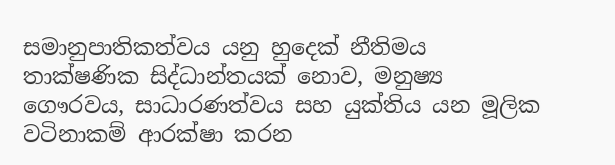සමානුපාතිකත්වය යනු හුදෙක් නීතිමය තාක්ෂණික සිද්ධාන්තයක් නොව, මනුෂ්‍ය ගෞරවය, සාධාරණත්වය සහ යුක්තිය යන මූලික වටිනාකම් ආරක්ෂා කරන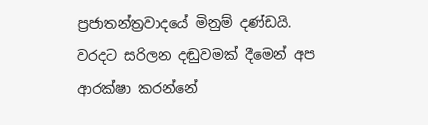ප්‍රජාතන්ත්‍රවාදයේ මිනුම් දණ්ඩයි. වරදට සරිලන දඬුවමක් දීමෙන් අප ආරක්ෂා කරන්නේ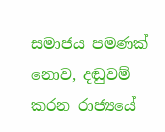සමාජය පමණක් නොව, දඬුවම් කරන රාජ්‍යයේ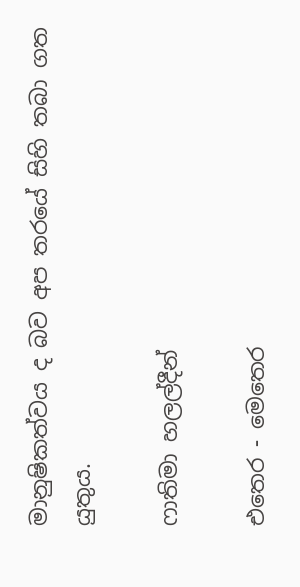මානුෂිකත්වය ද බව අප තරයේ සිහි තබා ගත යුතුය.

ෆාතිමා හලල්දීන්

එතෙර - මෙතෙර